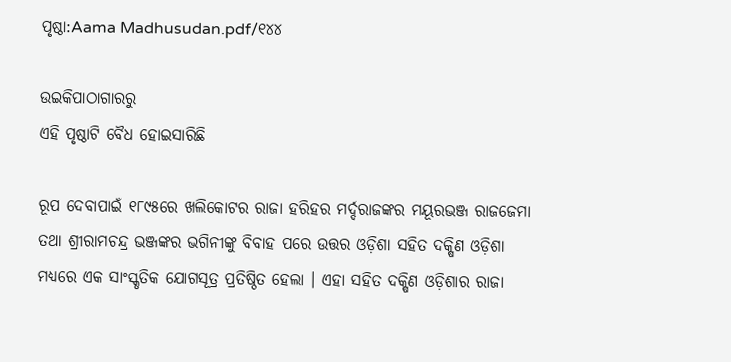ପୃଷ୍ଠା:Aama Madhusudan.pdf/୧୪୪

ଉଇକିପାଠାଗାର‌ରୁ
ଏହି ପୃଷ୍ଠାଟି ବୈଧ ହୋଇସାରିଛି

ରୂପ ଦେବାପାଇଁ ୧୮୯୫ରେ ଖଲିକୋଟର ରାଜା ହରିହର ମର୍ଦ୍ଦରାଜଙ୍କର ମୟୂରଭଞ୍ଜ ରାଜଜେମା ତଥା ଶ୍ରୀରାମଚନ୍ଦ୍ର ଭଞ୍ଜଙ୍କର ଭଗିନୀଙ୍କୁ ବିବାହ ପରେ ଉତ୍ତର ଓଡ଼ିଶା ସହିତ ଦକ୍ଷିଣ ଓଡ଼ିଶା ମଧ୍ୟରେ ଏକ ସାଂସ୍କୃତିକ ଯୋଗସୂତ୍ର ପ୍ରତିଷ୍ଠିତ ହେଲା । ଏହା ସହିତ ଦକ୍ଷିଣ ଓଡ଼ିଶାର ରାଜା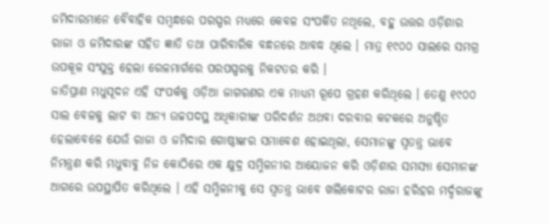ଜମିଦାରମାନେ ବୈବାହିକ ସମ୍ବନ୍ଧରେ ପରସ୍ପର ମଧ୍ୟରେ କେବଳ ସଂପର୍କିତ ନଥିଲେ, ବହୁ ଉତ୍ତର ଓଡ଼ିଶାର ରାଜା ଓ ଜମିଦାରଙ୍କ ସହିତ ଜ୍ଞାତି ତଥା ପାରିବାରିକ ବନ୍ଧନରେ ଆବଦ୍ଧ ଥିଲେ । ମାତ୍ର ୧୯୦୦ ସାଲରେ ସମଗ୍ର ଉପକୂଳ ସଂଯୁକ୍ତ ହେଲା ରେଳମାର୍ଗରେ ପରପସ୍ପରକୁ ନିକଟତର କରି ।
ଜାତିପ୍ରାଣ ମଧୁସୂଦନ ଏହି ସଂପର୍କକୁ ଓଡ଼ିଆ ଜାଗରଣର ଏକ ମାଧ୍ୟମ ରୂପେ ଗ୍ରହଣ କରିଥିଲେ । ତେଣୁ ୧୯୦୦ ସାଲ ବେଳକୁ ଲାଟ ବା ଅନ୍ୟ ଉଚ୍ଚପଦସ୍ଥ ଅଧିକାରୀଙ୍କ ପରିଦର୍ଶନ ଅଥବା ଦରବାର କଟକରେ ଅନୁଷ୍ଠିତ ହେଲାବେଳେ ଯେଉଁ ରାଜା ଓ ଜମିଦାର ଗୋଷ୍ଠୀଙ୍କର ସମାବେଶ ହୋଇଥିଲା, ସେମାନଙ୍କୁ ସ୍ୱତନ୍ତ୍ର ଭାବେ ନିମନ୍ତ୍ରଣ କରି ମଧୁବାବୁ ନିଜ କୋଠିରେ ଏକ କ୍ଷୁଦ୍ର ସମ୍ମିଳନୀର ଆୟୋଜନ କରି ଓଡ଼ିଶାର ସମସ୍ୟା ସେମାନଙ୍କ ଆଗରେ ଉପସ୍ଥାପିତ କରିଥିଲେ । ଏହି ସମ୍ମିଳନୀକୁ ସେ ସ୍ୱତନ୍ତ୍ର ଭାବେ ଖଲିକୋଟର ରାଜା ହରିହର ମର୍ଦ୍ଦରାଜଙ୍କୁ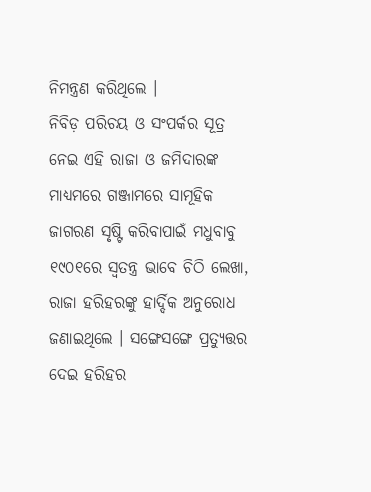ନିମନ୍ତ୍ରଣ କରିଥିଲେ ।
ନିବିଡ଼ ପରିଚୟ ଓ ସଂପର୍କର ସୂତ୍ର ନେଇ ଏହି ରାଜା ଓ ଜମିଦାରଙ୍କ ମାଧ୍ୟମରେ ଗଞ୍ଜାମରେ ସାମୂହିକ ଜାଗରଣ ସୃଷ୍ଟି କରିବାପାଇଁ ମଧୁବାବୁ ୧୯୦୧ରେ ସ୍ୱତନ୍ତ୍ର ଭାବେ ଚିଠି ଲେଖା, ରାଜା ହରିହରଙ୍କୁ ହାର୍ଦ୍ଦିକ ଅନୁରୋଧ ଜଣାଇଥିଲେ । ସଙ୍ଗେସଙ୍ଗେ ପ୍ରତ୍ୟୁତ୍ତର ଦେଇ ହରିହର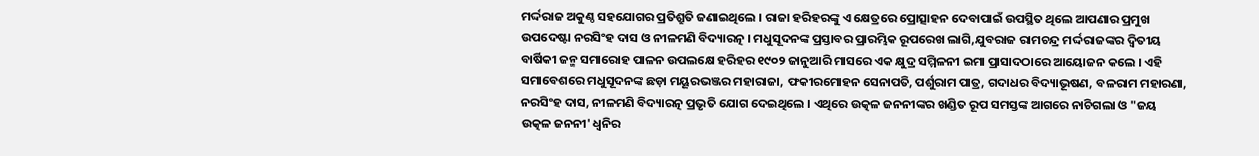ମର୍ଦ୍ଦରାଜ ଅକୁଣ୍ଠ ସହଯୋଗର ପ୍ରତିଶ୍ରୁତି ଜଣାଇଥିଲେ । ରାଜା ହରିହରଙ୍କୁ ଏ କ୍ଷେତ୍ରରେ ପ୍ରୋତ୍ସାହନ ଦେବାପାଇଁ ଉପସ୍ଥିତ ଥିଲେ ଆପଣାର ପ୍ରମୁଖ ଉପଦେଷ୍ଟା ନରସିଂହ ଦାସ ଓ ନୀଳମଣି ବିଦ୍ୟାରତ୍ନ । ମଧୁସୂଦନଙ୍କ ପ୍ରସ୍ତାବର ପ୍ରାରମ୍ଭିକ ରୂପରେଖ ଲାଗି,ଯୁବରାଜ ରାମଚନ୍ଦ୍ର ମର୍ଦ୍ଦରାଜଙ୍କର ଦ୍ୱିତୀୟ ବାର୍ଷିକୀ ଜନ୍ମ ସମାରୋହ ପାଳନ ଉପଲକ୍ଷେ ହରିହର ୧୯୦୨ ଜାନୁଆରି ମାସରେ ଏକ କ୍ଷୁଦ୍ର ସମ୍ମିଳନୀ ଇମା ପ୍ରାସାଦଠାରେ ଆୟୋଜନ କଲେ । ଏହି ସମାବେଶରେ ମଧୁସୂଦନଙ୍କ ଛଡ଼ା ମୟୂରଭଞ୍ଜର ମହାରାଜା, ଫକୀରମୋହନ ସେନାପତି, ପର୍ଶୁରାମ ପାତ୍ର, ଗଦାଧର ବିଦ୍ୟାଭୂଷଣ, ବଳରାମ ମହାରଣା, ନରସିଂହ ଦାସ, ନୀଳମଣି ବିଦ୍ୟାରତ୍ନ ପ୍ରଭୃତି ଯୋଗ ଦେଇଥିଲେ । ଏଥିରେ ଉତ୍କଳ ଜନନୀଙ୍କର ଖଣ୍ଡିତ ରୂପ ସମସ୍ତଙ୍କ ଆଗରେ ନାଚିଗଲା ଓ "ଜୟ ଉତ୍କଳ ଜନନୀ' ଧ୍ୱନିର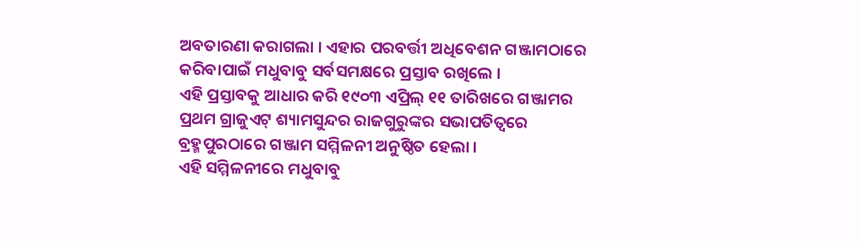ଅବତାରଣା କରାଗଲା । ଏହାର ପରବର୍ତ୍ତୀ ଅଧିବେଶନ ଗଞ୍ଜାମଠାରେ କରିବାପାଇଁ ମଧୁବାବୁ ସର୍ବସମକ୍ଷରେ ପ୍ରସ୍ତାବ ରଖିଲେ ।
ଏହି ପ୍ରସ୍ତାବକୁ ଆଧାର କରି ୧୯୦୩ ଏପ୍ରିଲ୍‍ ୧୧ ତାରିଖରେ ଗଞ୍ଜାମର ପ୍ରଥମ ଗ୍ରାଜୁଏଟ୍‍ ଶ୍ୟାମସୁନ୍ଦର ରାଜଗୁରୁଙ୍କର ସଭାପତିତ୍ୱରେ ବ୍ରହ୍ମପୁରଠାରେ ଗଞ୍ଜାମ ସମ୍ମିଳନୀ ଅନୁଷ୍ଠିତ ହେଲା ।
ଏହି ସମ୍ମିଳନୀରେ ମଧୁବାବୁ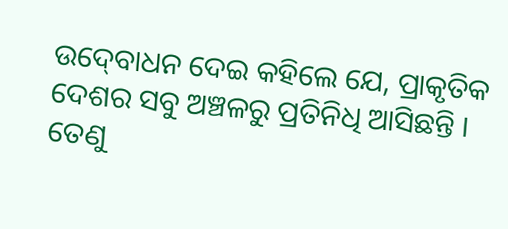ଉଦ୍‍ବୋଧନ ଦେଇ କହିଲେ ଯେ, ପ୍ରାକୃତିକ ଦେଶର ସବୁ ଅଞ୍ଚଳରୁ ପ୍ରତିନିଧି ଆସିଛନ୍ତି । ତେଣୁ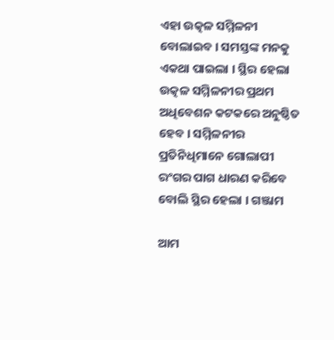ଏହା ଉତ୍କଳ ସମ୍ମିଳନୀ ବୋଲାଇବ । ସମସ୍ତଙ୍କ ମନକୁ ଏକଥା ପାଇଲା । ସ୍ଥିର ହେଲା ଉତ୍କଳ ସମ୍ମିଳନୀର ପ୍ରଥମ ଅଧିବେଶନ କଟକରେ ଅନୁଷ୍ଠିତ ହେବ । ସମ୍ମିଳନୀର ପ୍ରତିନିଧିମାନେ ଗୋଲାପୀ ରଂଗର ପାଗ ଧାରଣ କରିବେ ବୋଲି ସ୍ଥିର ହେଲା । ଗଞ୍ଜାମ

ଆମ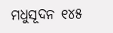ମଧୁସୂଦନ ୧୪୫